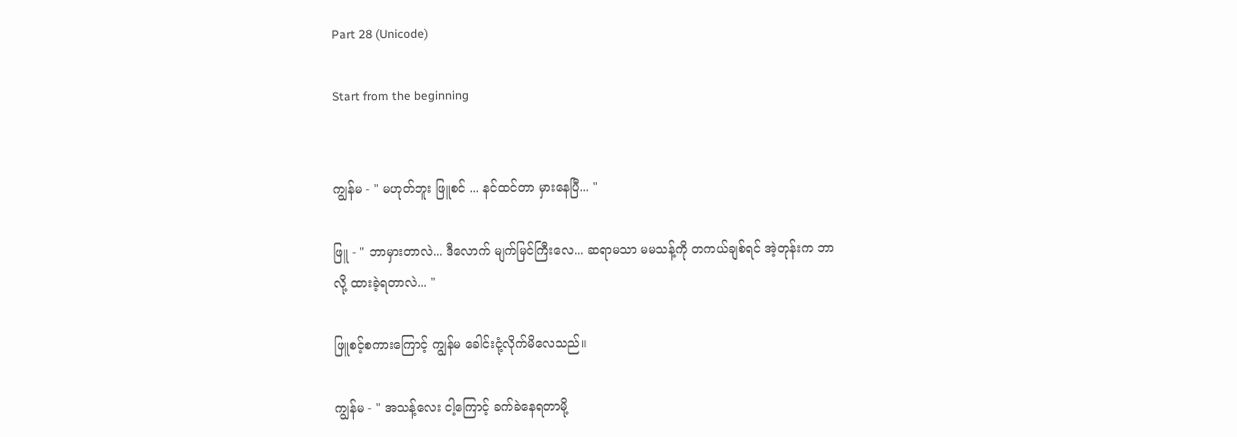Part 28 (Unicode)

Start from the beginning


ကျွန်မ - " မဟုတ်ဘူး ဖြူစင် ... နင်ထင်တာ မှားနေပြီ... "

ဖြူ - " ဘာမှားတာလဲ... ဒီလောက် မျက်မြင်ကြီးလေ... ဆရာမသာ မမသန့်ကို တကယ်ချစ်ရင် အဲ့တုန်းက ဘာလို့ ထားခဲ့ရတာလဲ... "

ဖြူစင့်စကားကြောင့် ကျွန်မ ခေါင်းငုံ့လိုက်မိလေသည်။

ကျွန်မ - " အသန့်လေး ငါ့ကြောင့် ခက်ခဲနေရတာမို့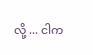လို့ ... ငါက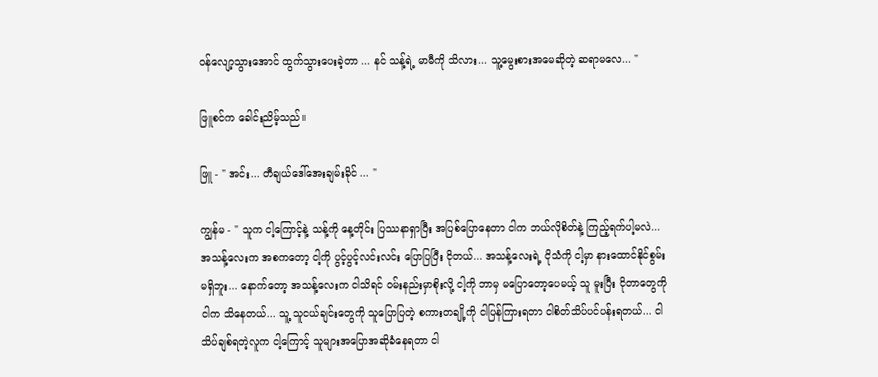ဝန်လျော့သွားအောင် ထွက်သွားပေးခဲ့တာ ... နင် သန့်ရဲ့ မာမီကို သိလား... သူ့မွေးစားအမေဆိုတဲ့ ဆရာမလေ... "

ဖြူစင်က ခေါင်းညိမ့်သည်။

ဖြူ - " အင်း... တီချယ်ဒေါ်အေးချမ်းခိုင် ... "

ကျွန်မ - " သူက ငါ့ကြောင့်နဲ့ သန့်ကို နေ့တိုင်း ပြဿနာရှာပြီး အပြစ်ပြောနေတာ ငါက ဘယ်လိုစိတ်နဲ့ ကြည့်ရက်ပါ့မလဲ... အသန့်လေးက အစကတော့ ငါ့ကို ပွင့်ပွင့်လင်းလင်း ပြောပြပြီး ငိုတယ်... အသန့်လေးရဲ့ ငိုသံကို ငါ့မှာ နားထောင်နိုင်စွမ်း မရှိဘူး... နောက်တော့ အသန့်လေးက ငါသိရင် ဝမ်းနည်းမှာစိုးလို့ ငါ့ကို ဘာမှ မပြောတော့ပေမယ့် သူ မူးပြီး ငိုတာတွေကို ငါက သိနေတယ်... သူ့ သူငယ်ချင်းတွေကို သူပြောပြတဲ့ စကားတချို့ကို ငါပြန်ကြားရတာ ငါစိတ်သိပ်ပင်ပန်းရတယ်... ငါသိပ်ချစ်ရတဲ့လူက ငါ့ကြောင့် သူများအပြောအဆိုခံနေရတာ ငါ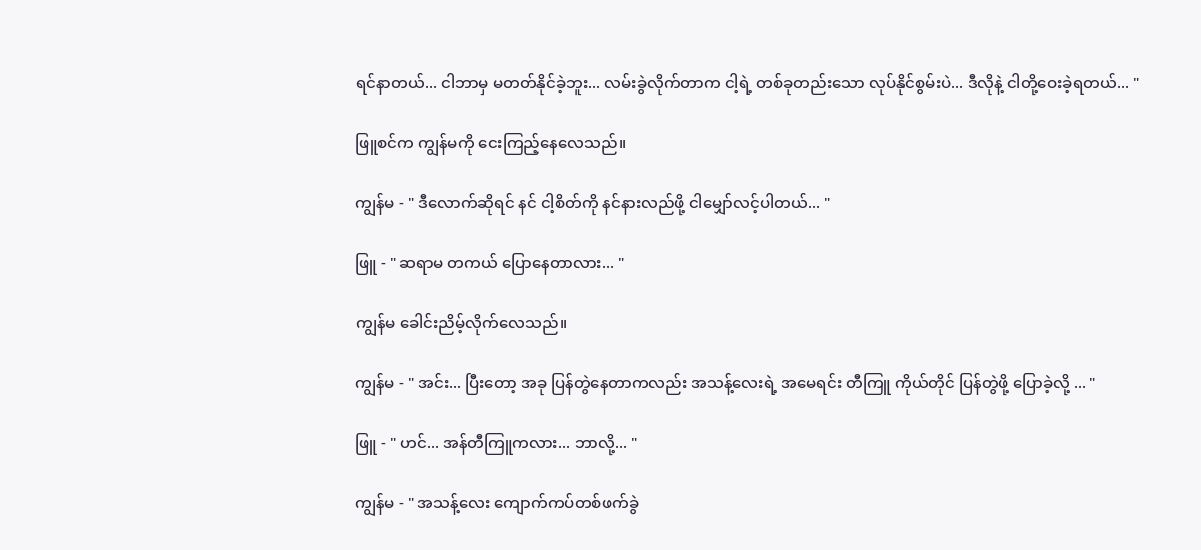ရင်နာတယ်... ငါဘာမှ မတတ်နိုင်ခဲ့ဘူး... လမ်းခွဲလိုက်တာက ငါ့ရဲ့ တစ်ခုတည်းသော လုပ်နိုင်စွမ်းပဲ... ဒီလိုနဲ့ ငါတို့ဝေးခဲ့ရတယ်... "

ဖြူစင်က ကျွန်မကို ငေးကြည့်နေလေသည်။

ကျွန်မ - " ဒီလောက်ဆိုရင် နင် ငါ့စိတ်ကို နင်နားလည်ဖို့ ငါမျှော်လင့်ပါတယ်... "

ဖြူ - " ဆရာမ တကယ် ပြောနေတာလား... "

ကျွန်မ ခေါင်းညိမ့်လိုက်လေသည်။

ကျွန်မ - " အင်း... ပြီးတော့ အခု ပြန်တွဲနေတာကလည်း အသန့်လေးရဲ့ အမေရင်း တီကြူ ကိုယ်တိုင် ပြန်တွဲဖို့ ပြောခဲ့လို့ ... "

ဖြူ - " ဟင်... အန်တီကြူကလား... ဘာလို့... "

ကျွန်မ - " အသန့်လေး ကျောက်ကပ်တစ်ဖက်ခွဲ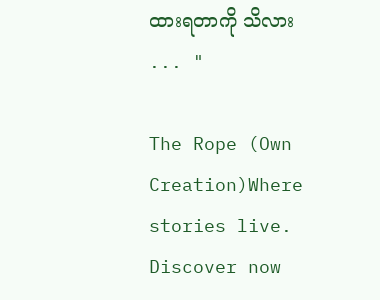ထားရတာကို သိလား ... "

The Rope (Own Creation)Where stories live. Discover now